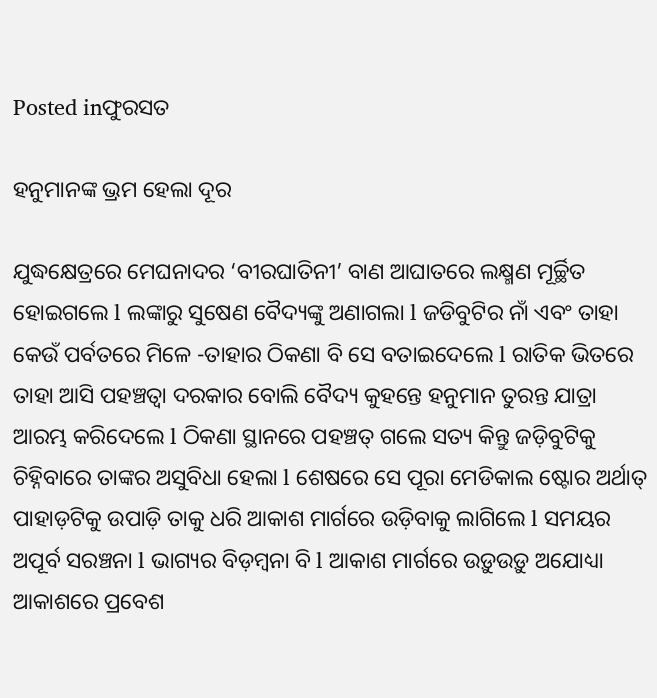Posted inଫୁରସତ

ହନୁମାନଙ୍କ ଭ୍ରମ ହେଲା ଦୂର

ଯୁଦ୍ଧକ୍ଷେତ୍ରରେ ମେଘନାଦର ‘ବୀରଘାତିନୀ’ ବାଣ ଆଘାତରେ ଲକ୍ଷ୍ମଣ ମୂର୍ଚ୍ଛିତ ହୋଇଗଲେ l ଲଙ୍କାରୁ ସୁଷେଣ ବୈଦ୍ୟଙ୍କୁ ଅଣାଗଲା l ଜଡିବୁଟିର ନାଁ ଏବଂ ତାହା କେଉଁ ପର୍ବତରେ ମିଳେ -ତାହାର ଠିକଣା ବି ସେ ବତାଇଦେଲେ l ରାତିକ ଭିତରେ ତାହା ଆସି ପହଞ୍ଚତ୍ବା ଦରକାର ବୋଲି ବୈଦ୍ୟ କୁହନ୍ତେ ହନୁମାନ ତୁରନ୍ତ ଯାତ୍ରା ଆରମ୍ଭ କରିଦେଲେ l ଠିକଣା ସ୍ଥାନରେ ପହଞ୍ଚତ୍ ଗଲେ ସତ୍ୟ କିନ୍ତୁ ଜଡ଼ିବୁଟିକୁ ଚିହ୍ନିବାରେ ତାଙ୍କର ଅସୁବିଧା ହେଲା l ଶେଷରେ ସେ ପୂରା ମେଡିକାଲ ଷ୍ଟୋର ଅର୍ଥାତ୍‌ ପାହାଡ଼ଟିକୁ ଉପାଡ଼ି ତାକୁ ଧରି ଆକାଶ ମାର୍ଗରେ ଉଡ଼ିବାକୁ ଲାଗିଲେ l ସମୟର ଅପୂର୍ବ ସରଞ୍ଚନା l ଭାଗ୍ୟର ବିଡ଼ମ୍ବନା ବି l ଆକାଶ ମାର୍ଗରେ ଉଡ଼ୁଉଡ଼ୁ ଅଯୋଧ୍ୟା ଆକାଶରେ ପ୍ରବେଶ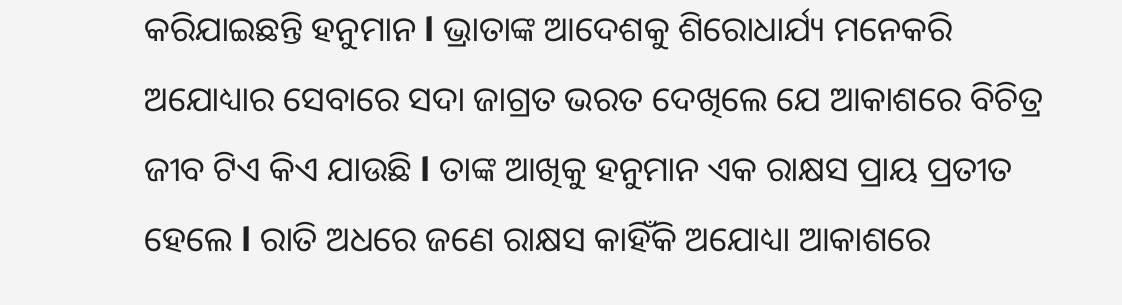କରିଯାଇଛନ୍ତି ହନୁମାନ l ଭ୍ରାତାଙ୍କ ଆଦେଶକୁ ଶିରୋଧାର୍ଯ୍ୟ ମନେକରି ଅଯୋଧ୍ୟାର ସେବାରେ ସଦା ଜାଗ୍ରତ ଭରତ ଦେଖିଲେ ଯେ ଆକାଶରେ ବିଚିତ୍ର ଜୀବ ଟିଏ କିଏ ଯାଉଛି l ତାଙ୍କ ଆଖିକୁ ହନୁମାନ ଏକ ରାକ୍ଷସ ପ୍ରାୟ ପ୍ରତୀତ ହେଲେ l ରାତି ଅଧରେ ଜଣେ ରାକ୍ଷସ କାହିଁକି ଅଯୋଧ୍ୟା ଆକାଶରେ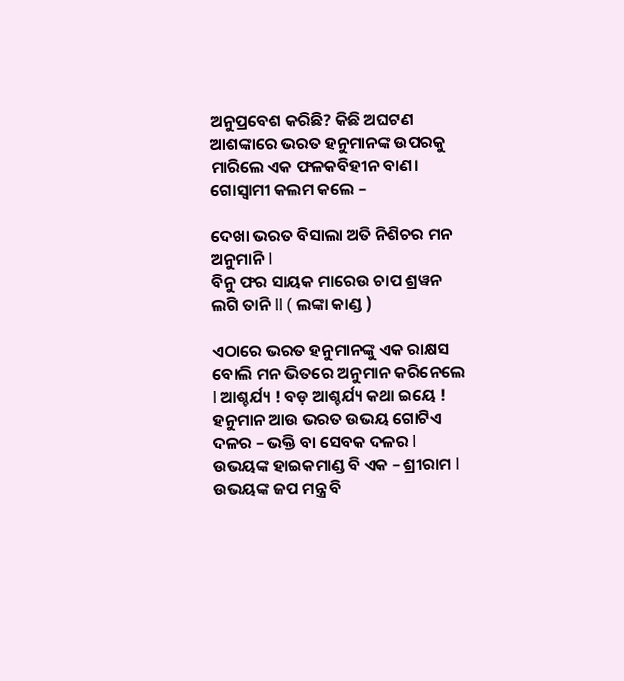ଅନୁପ୍ରବେଶ କରିଛି? କିଛି ଅଘଟଣ ଆଶଙ୍କାରେ ଭରତ ହନୁମାନଙ୍କ ଉପରକୁ ମାରିଲେ ଏକ ଫଳକବିହୀନ ବାଣ। ଗୋସ୍ବାମୀ କଲମ କଲେ –

ଦେଖା ଭରତ ବିସାଲା ଅତି ନିଶିଚର ମନ ଅନୁମାନି l
ବିନୁ ଫର ସାୟକ ମାରେଉ ଚାପ ଶ୍ରୱନ ଲଗି ତାନି ll ( ଲଙ୍କା କାଣ୍ଡ )

ଏଠାରେ ଭରତ ହନୁମାନଙ୍କୁ ଏକ ରାକ୍ଷସ ବୋଲି ମନ ଭିତରେ ଅନୁମାନ କରିନେଲେ l ଆଶ୍ଚର୍ଯ୍ୟ ! ବଡ଼ ଆଶ୍ଚର୍ଯ୍ୟ କଥା ଇୟେ ! ହନୁମାନ ଆଉ ଭରତ ଉଭୟ ଗୋଟିଏ ଦଳର – ଭକ୍ତି ବା ସେବକ ଦଳର l ଉଭୟଙ୍କ ହାଇକମାଣ୍ଡ ବି ଏକ – ଶ୍ରୀରାମ l ଉଭୟଙ୍କ ଜପ ମନ୍ତ୍ର ବି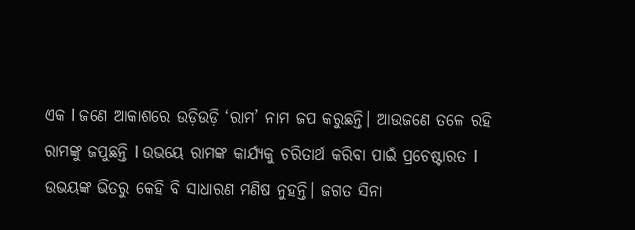ଏକ l ଜଣେ ଆକାଶରେ ଉଡ଼ିଉଡ଼ି ‘ରାମ’ ନାମ ଜପ କରୁଛନ୍ତି। ଆଉଜଣେ ତଳେ ରହି ରାମଙ୍କୁ ଜପୁଛନ୍ତି l ଉଭୟେ ରାମଙ୍କ କାର୍ଯ୍ୟକୁ ଚରିତାର୍ଥ କରିବା ପାଇଁ ପ୍ରଚେଷ୍ଟାରତ l ଉଭୟଙ୍କ ଭିତରୁ କେହି ବି ସାଧାରଣ ମଣିଷ ନୁହନ୍ତି। ଜଗତ ସିନା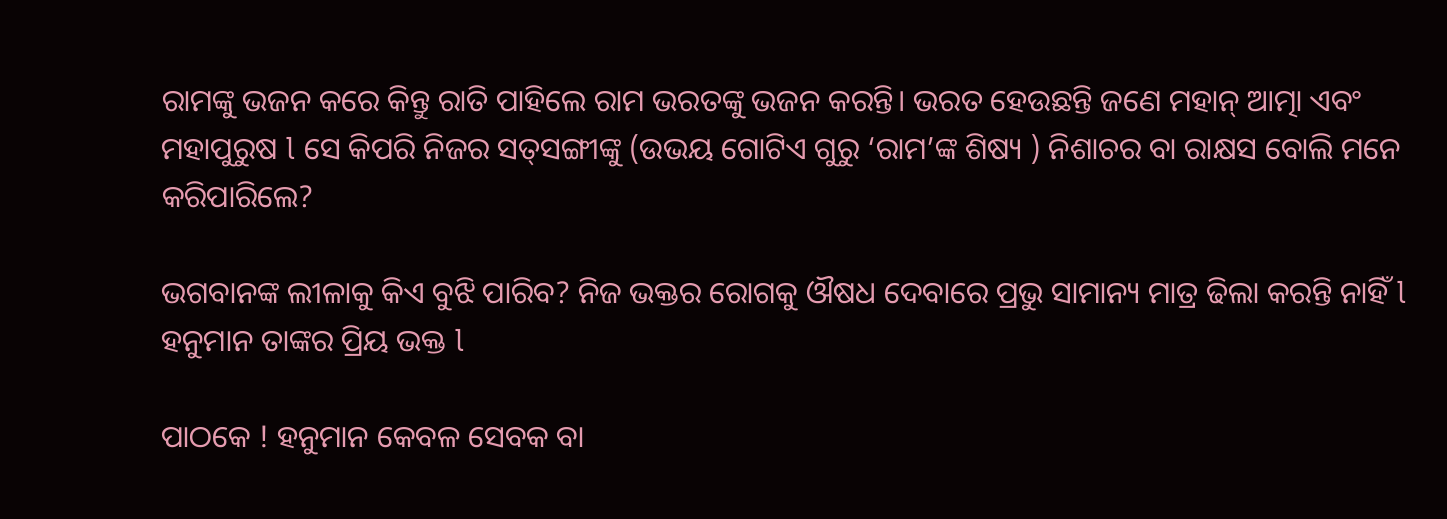ରାମଙ୍କୁ ଭଜନ କରେ କିନ୍ତୁ ରାତି ପାହିଲେ ରାମ ଭରତଙ୍କୁ ଭଜନ କରନ୍ତି। ଭରତ ହେଉଛନ୍ତି ଜଣେ ମହାନ୍‌ ଆତ୍ମା ଏବଂ ମହାପୁରୁଷ l ସେ କିପରି ନିଜର ସତ୍‌ସଙ୍ଗୀଙ୍କୁ (ଉଭୟ ଗୋଟିଏ ଗୁରୁ ‘ରାମ’ଙ୍କ ଶିଷ୍ୟ ) ନିଶାଚର ବା ରାକ୍ଷସ ବୋଲି ମନେ କରିପାରିଲେ?

ଭଗବାନଙ୍କ ଲୀଳାକୁ କିଏ ବୁଝି ପାରିବ? ନିଜ ଭକ୍ତର ରୋଗକୁ ଔଷଧ ଦେବାରେ ପ୍ରଭୁ ସାମାନ୍ୟ ମାତ୍ର ଢିଲା କରନ୍ତି ନାହିଁ l ହନୁମାନ ତାଙ୍କର ପ୍ରିୟ ଭକ୍ତ l

ପାଠକେ ! ହନୁମାନ କେବଳ ସେବକ ବା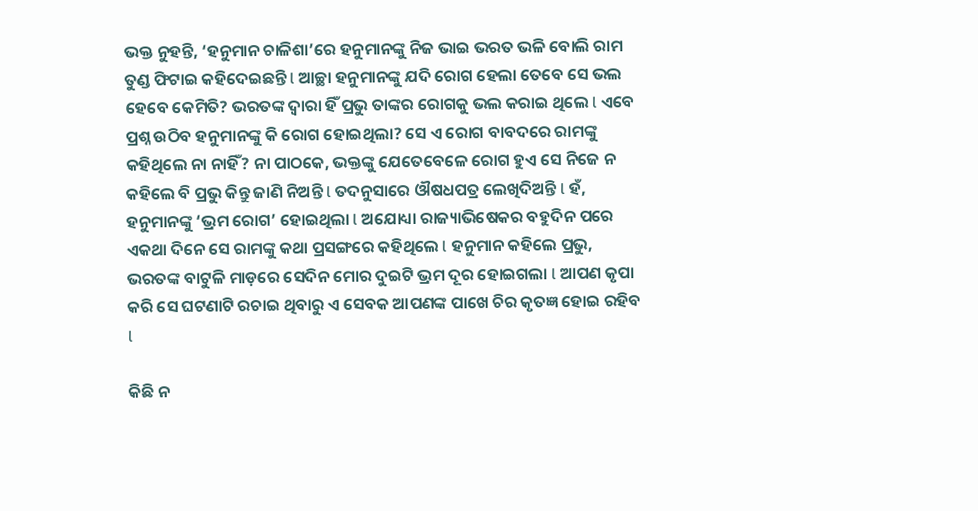ଭକ୍ତ ନୁହନ୍ତି, ‘ହନୁମାନ ଚାଳିଶା’ରେ ହନୁମାନଙ୍କୁ ନିଜ ଭାଇ ଭରତ ଭଳି ବୋଲି ରାମ ତୁଣ୍ଡ ଫିଟାଇ କହିଦେଇଛନ୍ତି l ଆଚ୍ଛା ହନୁମାନଙ୍କୁ ଯଦି ରୋଗ ହେଲା ତେବେ ସେ ଭଲ ହେବେ କେମିତି? ଭରତଙ୍କ ଦ୍ୱାରା ହିଁ ପ୍ରଭୁ ତାଙ୍କର ରୋଗକୁ ଭଲ କରାଇ ଥିଲେ l ଏବେ ପ୍ରଶ୍ନ ଉଠିବ ହନୁମାନଙ୍କୁ କି ରୋଗ ହୋଇଥିଲା? ସେ ଏ ରୋଗ ବାବଦରେ ରାମଙ୍କୁ କହିଥିଲେ ନା ନାହିଁ? ନା ପାଠକେ, ଭକ୍ତଙ୍କୁ ଯେତେବେଳେ ରୋଗ ହୁଏ ସେ ନିଜେ ନ କହିଲେ ବି ପ୍ରଭୁ କିନ୍ତୁ ଜାଣି ନିଅନ୍ତି l ତଦନୁସାରେ ଔଷଧପତ୍ର ଲେଖିଦିଅନ୍ତି l ହଁ, ହନୁମାନଙ୍କୁ ‘ଭ୍ରମ ରୋଗ’ ହୋଇଥିଲା l ଅଯୋଧ୍ୟା ରାଜ୍ୟାଭିଷେକର ବହୁଦିନ ପରେ ଏକଥା ଦିନେ ସେ ରାମଙ୍କୁ କଥା ପ୍ରସଙ୍ଗରେ କହିଥିଲେ l ହନୁମାନ କହିଲେ ପ୍ରଭୁ, ଭରତଙ୍କ ବାଟୁଳି ମାଡ଼ରେ ସେଦିନ ମୋର ଦୁଇଟି ଭ୍ରମ ଦୂର ହୋଇଗଲା l ଆପଣ କୃପା କରି ସେ ଘଟଣାଟି ରଚାଇ ଥିବାରୁ ଏ ସେବକ ଆପଣଙ୍କ ପାଖେ ଚିର କୃତଜ୍ଞ ହୋଇ ରହିବ l

କିଛି ନ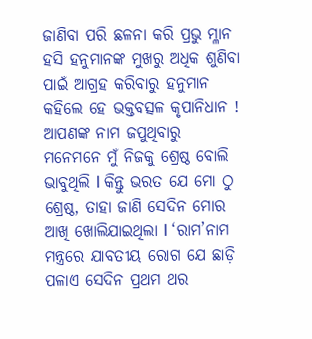ଜାଣିବା ପରି ଛଳନା କରି ପ୍ରଭୁ ମ୍ଳାନ ହସି ହନୁମାନଙ୍କ ମୁଖରୁ ଅଧିକ ଶୁଣିବା ପାଇଁ ଆଗ୍ରହ କରିବାରୁ ହନୁମାନ କହିଲେ ହେ ଭକ୍ତବତ୍ସଳ କୃପାନିଧାନ ! ଆପଣଙ୍କ ନାମ ଜପୁଥିବାରୁ ମନେମନେ ମୁଁ ନିଜକୁ ଶ୍ରେଷ୍ଠ ବୋଲି ଭାବୁଥିଲି l କିନ୍ତୁ ଭରତ ଯେ ମୋ ଠୁ ଶ୍ରେଷ୍ଠ, ତାହା ଜାଣି ସେଦିନ ମୋର ଆଖି ଖୋଲିଯାଇଥିଲା l ‘ରାମ’ନାମ ମନ୍ତ୍ରରେ ଯାବତୀୟ ରୋଗ ଯେ ଛାଡ଼ି ପଳାଏ ସେଦିନ ପ୍ରଥମ ଥର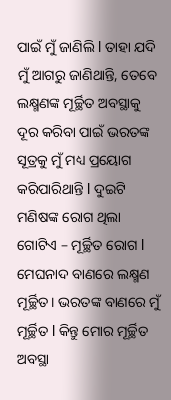ପାଇଁ ମୁଁ ଜାଣିଲି l ତାହା ଯଦି ମୁଁ ଆଗରୁ ଜାଣିଥାନ୍ତି, ତେବେ ଲକ୍ଷ୍ମଣଙ୍କ ମୂର୍ଚ୍ଛିତ ଅବସ୍ଥାକୁ ଦୂର କରିବା ପାଇଁ ଭରତଙ୍କ ସୂତ୍ରକୁ ମୁଁ ମଧ୍ୟ ପ୍ରୟୋଗ କରିପାରିଥାନ୍ତି l ଦୁଇଟି ମଣିଷଙ୍କ ରୋଗ ଥିଲା ଗୋଟିଏ – ମୂର୍ଚ୍ଛିତ ରୋଗ l ମେଘନାଦ ବାଣରେ ଲକ୍ଷ୍ମଣ ମୂର୍ଚ୍ଛିତ। ଭରତଙ୍କ ବାଣରେ ମୁଁ ମୂର୍ଚ୍ଛିତ l କିନ୍ତୁ ମୋର ମୂର୍ଚ୍ଛିତ ଅବସ୍ଥା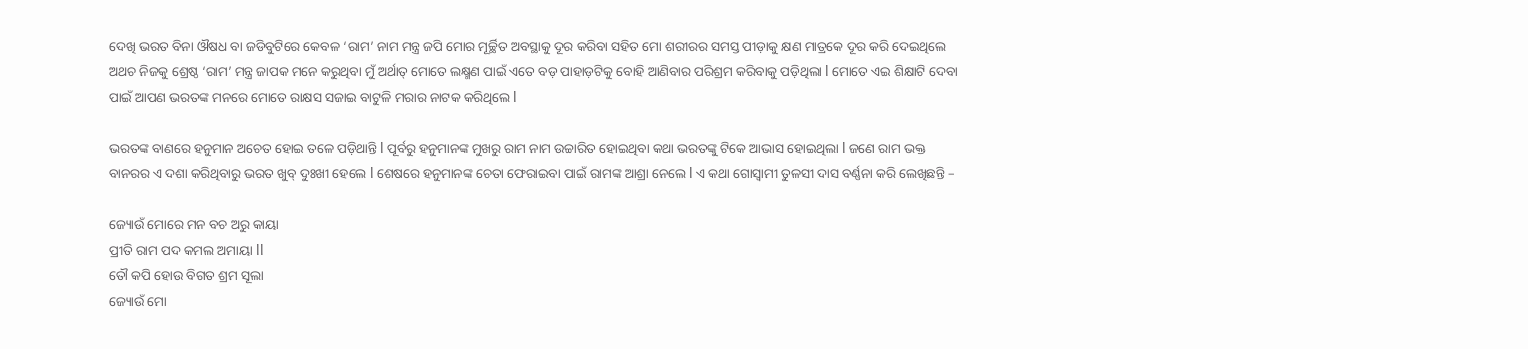ଦେଖି ଭରତ ବିନା ଔଷଧ ବା ଜଡିବୁଟିରେ କେବଳ ‘ରାମ’ ନାମ ମନ୍ତ୍ର ଜପି ମୋର ମୂର୍ଚ୍ଛିତ ଅବସ୍ଥାକୁ ଦୂର କରିବା ସହିତ ମୋ ଶରୀରର ସମସ୍ତ ପୀଡ଼ାକୁ କ୍ଷଣ ମାତ୍ରକେ ଦୂର କରି ଦେଇଥିଲେ ଅଥଚ ନିଜକୁ ଶ୍ରେଷ୍ଠ ‘ରାମ’ ମନ୍ତ୍ର ଜାପକ ମନେ କରୁଥିବା ମୁଁ ଅର୍ଥାତ୍‌ ମୋତେ ଲକ୍ଷ୍ମଣ ପାଇଁ ଏତେ ବଡ଼ ପାହାଡ଼ଟିକୁ ବୋହି ଆଣିବାର ପରିଶ୍ରମ କରିବାକୁ ପଡ଼ିଥିଲା l ମୋତେ ଏଇ ଶିକ୍ଷାଟି ଦେବା ପାଇଁ ଆପଣ ଭରତଙ୍କ ମନରେ ମୋତେ ରାକ୍ଷସ ସଜାଇ ବାଟୁଳି ମରାର ନାଟକ କରିଥିଲେ l

ଭରତଙ୍କ ବାଣରେ ହନୁମାନ ଅଚେତ ହୋଇ ତଳେ ପଡ଼ିଥାନ୍ତି l ପୂର୍ବରୁ ହନୁମାନଙ୍କ ମୁଖରୁ ରାମ ନାମ ଉଚ୍ଚାରିତ ହୋଇଥିବା କଥା ଭରତଙ୍କୁ ଟିକେ ଆଭାସ ହୋଇଥିଲା l ଜଣେ ରାମ ଭକ୍ତ ବାନରର ଏ ଦଶା କରିଥିବାରୁ ଭରତ ଖୁବ୍‌ ଦୁଃଖୀ ହେଲେ l ଶେଷରେ ହନୁମାନଙ୍କ ଚେତା ଫେରାଇବା ପାଇଁ ରାମଙ୍କ ଆଶ୍ରା ନେଲେ l ଏ କଥା ଗୋସ୍ବାମୀ ତୁଳସୀ ଦାସ ବର୍ଣ୍ଣନା କରି ଲେଖିଛନ୍ତି –

ଜ୍ୟୋଉଁ ମୋରେ ମନ ବଚ ଅରୁ କାୟା
ପ୍ରୀତି ରାମ ପଦ କମଲ ଅମାୟା ll
ତୌ କପି ହୋଉ ବିଗତ ଶ୍ରମ ସୂଲା
ଜ୍ୟୋଉଁ ମୋ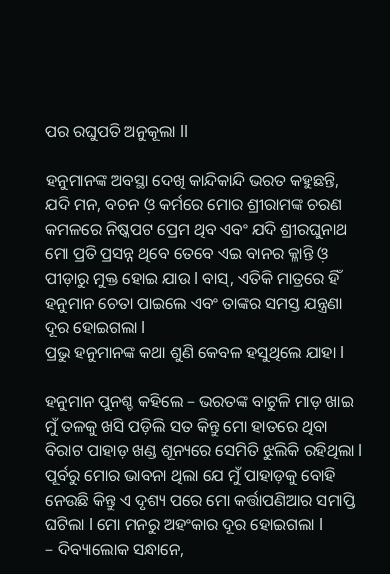ପର ରଘୁପତି ଅନୁକୂଲା ll

ହନୁମାନଙ୍କ ଅବସ୍ଥା ଦେଖି କାନ୍ଦିକାନ୍ଦି ଭରତ କହୁଛନ୍ତି, ଯଦି ମନ, ବଚନ ଓ଼ କର୍ମରେ ମୋର ଶ୍ରୀରାମଙ୍କ ଚରଣ କମଳରେ ନିଷ୍କପଟ ପ୍ରେମ ଥିବ ଏବଂ ଯଦି ଶ୍ରୀରଘୁନାଥ ମୋ ପ୍ରତି ପ୍ରସନ୍ନ ଥିବେ ତେବେ ଏଇ ବାନର କ୍ଳାନ୍ତି ଓ଼ ପୀଡ଼ାରୁ ମୁକ୍ତ ହୋଇ ଯାଉ l ବାସ୍‌, ଏତିକି ମାତ୍ରରେ ହିଁ ହନୁମାନ ଚେତା ପାଇଲେ ଏବଂ ତାଙ୍କର ସମସ୍ତ ଯନ୍ତ୍ରଣା ଦୂର ହୋଇଗଲା l
ପ୍ରଭୁ ହନୁମାନଙ୍କ କଥା ଶୁଣି କେବଳ ହସୁଥିଲେ ଯାହା l

ହନୁମାନ ପୁନଶ୍ଚ କହିଲେ – ଭରତଙ୍କ ବାଟୁଳି ମାଡ଼ ଖାଇ ମୁଁ ତଳକୁ ଖସି ପଡ଼ିଲି ସତ କିନ୍ତୁ ମୋ ହାତରେ ଥିବା ବିରାଟ ପାହାଡ଼ ଖଣ୍ଡ ଶୂନ୍ୟରେ ସେମିତି ଝୁଲିକି ରହିଥିଲା l ପୂର୍ବରୁ ମୋର ଭାବନା ଥିଲା ଯେ ମୁଁ ପାହାଡ଼କୁ ବୋହି ନେଉଛି କିନ୍ତୁ ଏ ଦୃଶ୍ୟ ପରେ ମୋ କର୍ତ୍ତାପଣିଆର ସମାପ୍ତି ଘଟିଲା l ମୋ ମନରୁ ଅହଂକାର ଦୂର ହୋଇଗଲା l
– ଦିବ୍ୟାଲୋକ ସନ୍ଧାନେ,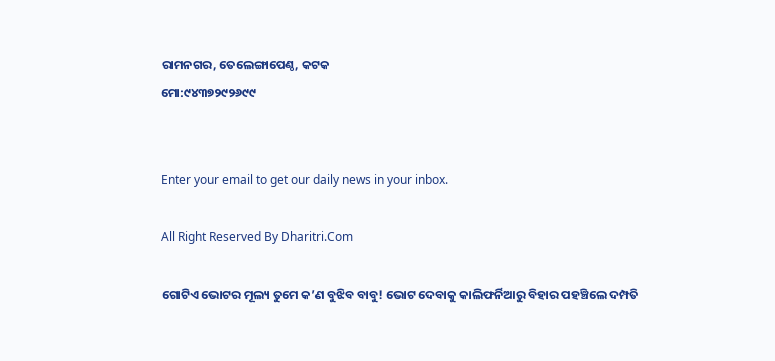ରାମନଗର, ତେଲେଙ୍ଗାପେଣ୍ଠ, କଟକ
ମୋ:୯୪୩୭୨୯୨୬୯୯


Enter your email to get our daily news in your inbox.

All Right Reserved By Dharitri.Com

ଗୋଟିଏ ଭୋଟର ମୂଲ୍ୟ ତୁମେ କ’ଣ ବୁଝିବ ବାବୁ! ଭୋଟ ଦେବାକୁ କାଲିଫର୍ନିଆରୁ ବିହାର ପହଞ୍ଚିଲେ ଦମ୍ପତି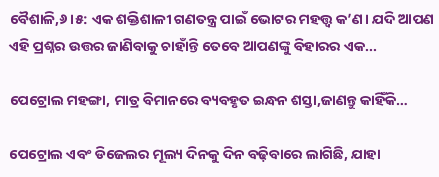ବୈଶାଳି,୬।୫: ଏକ ଶକ୍ତିଶାଳୀ ଗଣତନ୍ତ୍ର ପାଇଁ ଭୋଟର ମହତ୍ତ୍ୱ କ’ଣ। ଯଦି ଆପଣ ଏହି ପ୍ରଶ୍ନର ଉତ୍ତର ଜାଣିବାକୁ ଚାହାଁନ୍ତି ତେବେ ଆପଣଙ୍କୁ ବିହାରର ଏକ...

ପେଟ୍ରୋଲ ମହଙ୍ଗା, ମାତ୍ର ବିମାନରେ ବ୍ୟବହୃତ ଇନ୍ଧନ ଶସ୍ତା,ଜାଣନ୍ତୁ କାହିଁକି…

ପେଟ୍ରୋଲ ଏବଂ ଡିଜେଲର ମୂଲ୍ୟ ଦିନକୁ ଦିନ ବଢ଼ିବାରେ ଲାଗିଛି, ଯାହା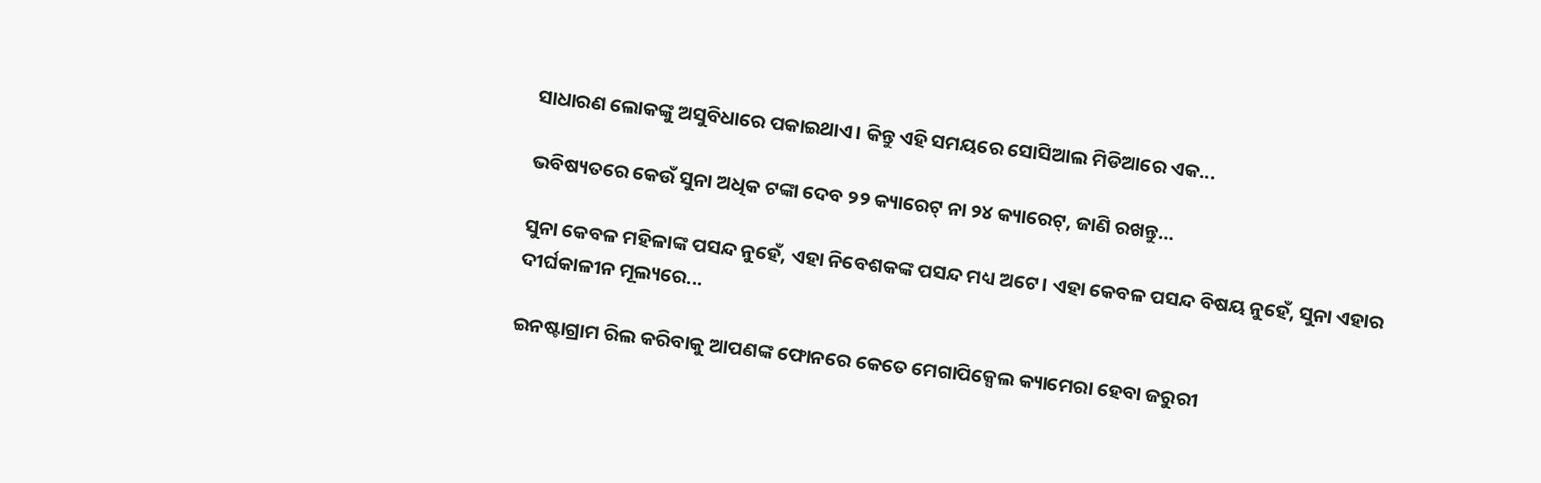ସାଧାରଣ ଲୋକଙ୍କୁ ଅସୁବିଧାରେ ପକାଇଥାଏ। କିନ୍ତୁ ଏହି ସମୟରେ ସୋସିଆଲ ମିଡିଆରେ ଏକ...

ଭବିଷ୍ୟତରେ କେଉଁ ସୁନା ଅଧିକ ଟଙ୍କା ଦେବ ୨୨ କ୍ୟାରେଟ୍‌ ନା ୨୪ କ୍ୟାରେଟ୍‌, ଜାଣି ରଖନ୍ତୁ…

ସୁନା କେବଳ ମହିଳାଙ୍କ ପସନ୍ଦ ନୁହେଁ, ଏହା ନିବେଶକଙ୍କ ପସନ୍ଦ ମଧ୍ୟ ଅଟେ। ଏହା କେବଳ ପସନ୍ଦ ବିଷୟ ନୁହେଁ, ସୁନା ଏହାର ଦୀର୍ଘକାଳୀନ ମୂଲ୍ୟରେ...

ଇନଷ୍ଟାଗ୍ରାମ ରିଲ କରିବାକୁ ଆପଣଙ୍କ ଫୋନରେ କେତେ ମେଗାପିକ୍ସେଲ କ୍ୟାମେରା ହେବା ଜରୁରୀ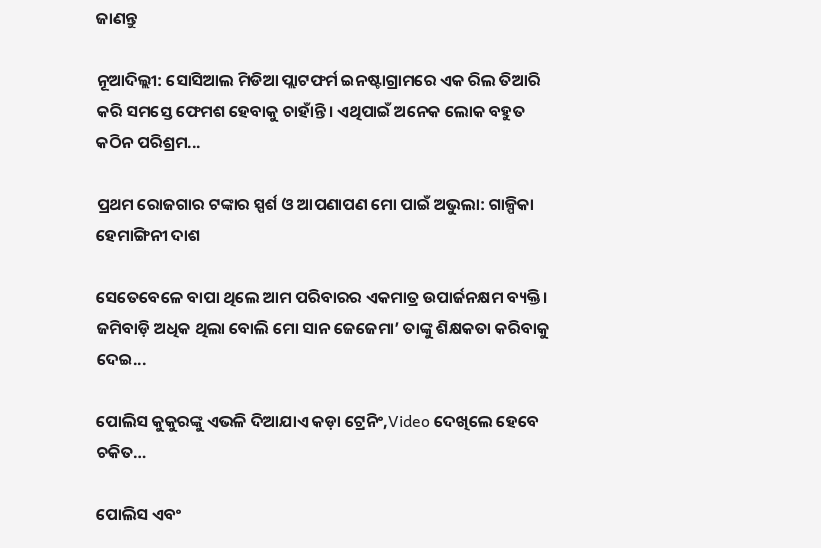ଜାଣନ୍ତୁ

ନୂଆଦିଲ୍ଲୀ: ସୋସିଆଲ ମିଡିଆ ପ୍ଲାଟଫର୍ମ ଇନଷ୍ଟାଗ୍ରାମରେ ଏକ ରିଲ ତିଆରି କରି ସମସ୍ତେ ଫେମଶ ହେବାକୁ ଚାହାଁନ୍ତି। ଏଥିପାଇଁ ଅନେକ ଲୋକ ବହୁତ କଠିନ ପରିଶ୍ରମ...

ପ୍ରଥମ ରୋଜଗାର ଟଙ୍କାର ସ୍ପର୍ଶ ଓ ଆପଣାପଣ ମୋ ପାଇଁ ଅଭୁଲା: ଗାଳ୍ପିକା ହେମାଙ୍ଗିନୀ ଦାଶ

ସେତେବେଳେ ବାପା ଥିଲେ ଆମ ପରିବାରର ଏକମାତ୍ର ଉପାର୍ଜନକ୍ଷମ ବ୍ୟକ୍ତି। ଜମିବାଡ଼ି ଅଧିକ ଥିଲା ବୋଲି ମୋ ସାନ ଜେଜେମା’ ତାଙ୍କୁ ଶିକ୍ଷକତା କରିବାକୁ ଦେଇ...

ପୋଲିସ କୁକୁରଙ୍କୁ ଏଭଳି ଦିଆଯାଏ କଡ଼ା ଟ୍ରେନିଂ,Video ଦେଖିଲେ ହେବେ ଚକିତ…

ପୋଲିସ ଏବଂ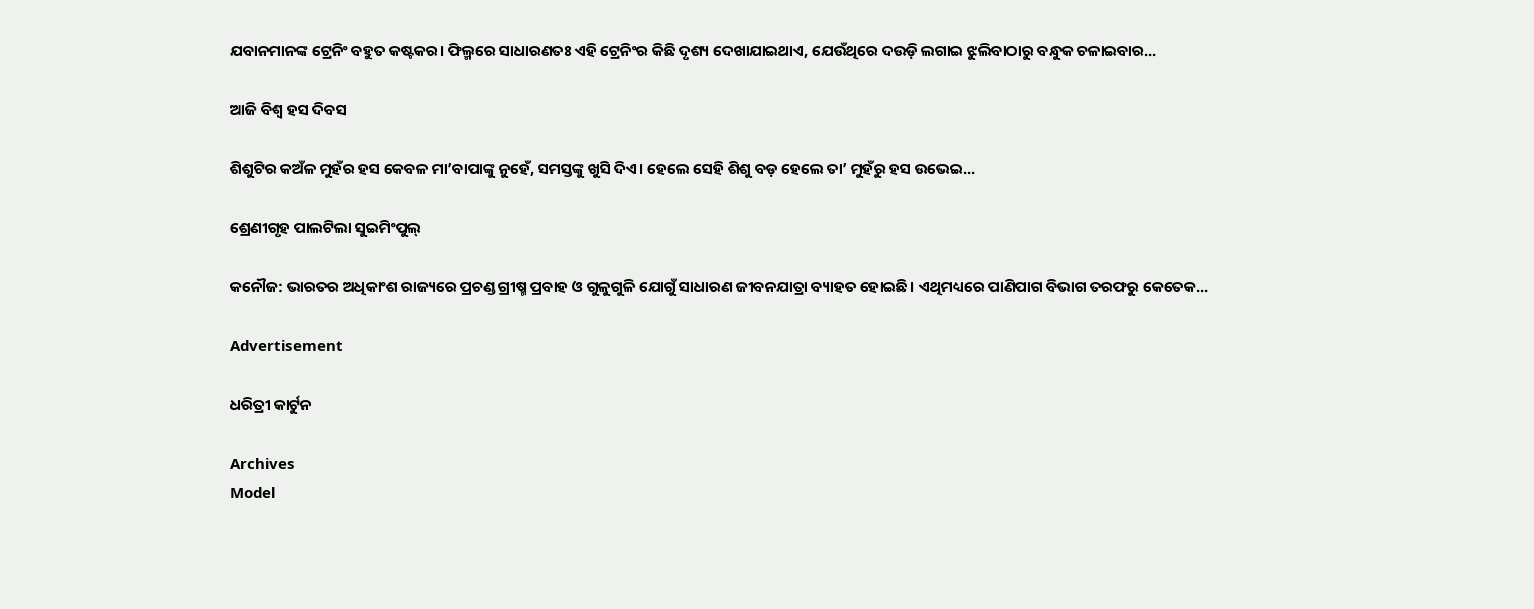ଯବାନମାନଙ୍କ ଟ୍ରେନିଂ ବହୁତ କଷ୍ଟକର। ଫିଲ୍ମରେ ସାଧାରଣତଃ ଏହି ଟ୍ରେନିଂର କିଛି ଦୃଶ୍ୟ ଦେଖାଯାଇଥାଏ, ଯେଉଁଥିରେ ଦଉଡ଼ି ଲଗାଇ ଝୁଲିବାଠାରୁ ବନ୍ଧୁକ ଚଳାଇବାର...

ଆଜି ବିଶ୍ୱ ହସ ଦିବସ

ଶିଶୁଟିର କଅଁଳ ମୁହଁର ହସ କେବଳ ମା’ବାପାଙ୍କୁ ନୁହେଁ, ସମସ୍ତଙ୍କୁ ଖୁସି ଦିଏ। ହେଲେ ସେହି ଶିଶୁ ବଡ଼ ହେଲେ ତା’ ମୁହଁରୁ ହସ ଉଭେଇ...

ଶ୍ରେଣୀଗୃହ ପାଲଟିଲା ସୁଇମିଂପୁଲ୍‌

କନୌଜ: ଭାରତର ଅଧିକାଂଶ ରାଜ୍ୟରେ ପ୍ରଚଣ୍ଡ ଗ୍ରୀଷ୍ମ ପ୍ରବାହ ଓ ଗୁଳୁଗୁଳି ଯୋଗୁଁ ସାଧାରଣ ଜୀବନଯାତ୍ରା ବ୍ୟାହତ ହୋଇଛି। ଏଥିମଧ୍ୟରେ ପାଣିପାଗ ବିଭାଗ ତରଫରୁ କେତେକ...

Advertisement

ଧରିତ୍ରୀ କାର୍ଟୁନ

Archives
Model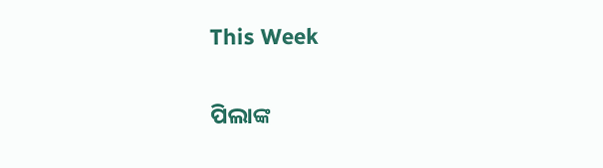This Week

ପିଲାଙ୍କ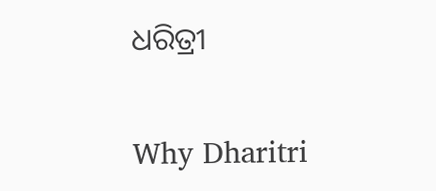ଧରିତ୍ରୀ

Why Dharitri